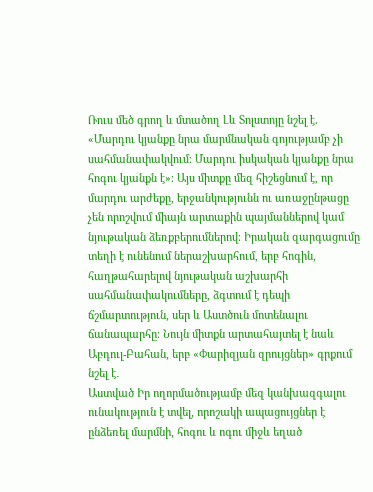Ռուս մեծ գրող և մտածող Լև Տոլստոյը նշել է. «Մարդու կյանքը նրա մարմնական գոյությամբ չի սահմանափակվում։ Մարդու իսկական կյանքը նրա հոգու կյանքն է»։ Այս միտքը մեզ հիշեցնում է, որ մարդու արժեքը, երջանկությունն ու առաջընթացը չեն որոշվում միայն արտաքին պայմաններով կամ նյութական ձեռքբերումներով։ Իրական զարգացումը տեղի է ունենում ներաշխարհում, երբ հոգին, հաղթահարելով նյութական աշխարհի սահմանափակումները, ձգտում է դեպի ճշմարտություն, սեր և Աստծուն մոտենալու ճանապարհը։ Նույն միտքն արտահայտել է նաև Աբդուլ-Բահան, երբ «Փարիզյան զրույցներ» գրքում նշել է․
Աստված Իր ողորմածությամբ մեզ կանխազգալու ունակություն է տվել, որոշակի ապացույցներ է ընձեռել մարմնի, հոգու և ոգու միջև եղած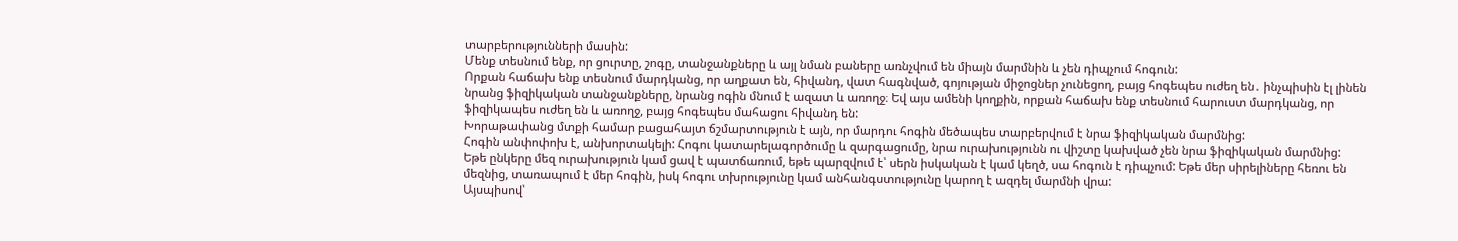տարբերությունների մասին:
Մենք տեսնում ենք, որ ցուրտը, շոգը, տանջանքները և այլ նման բաները առնչվում են միայն մարմնին և չեն դիպչում հոգուն:
Որքան հաճախ ենք տեսնում մարդկանց, որ աղքատ են, հիվանդ, վատ հագնված, գոյության միջոցներ չունեցող, բայց հոգեպես ուժեղ են․ ինչպիսին էլ լինեն նրանց ֆիզիկական տանջանքները, նրանց ոգին մնում է ազատ և առողջ։ Եվ այս ամենի կողքին, որքան հաճախ ենք տեսնում հարուստ մարդկանց, որ ֆիզիկապես ուժեղ են և առողջ, բայց հոգեպես մահացու հիվանդ են:
Խորաթափանց մտքի համար բացահայտ ճշմարտություն է այն, որ մարդու հոգին մեծապես տարբերվում է նրա ֆիզիկական մարմնից:
Հոգին անփոփոխ է, անխորտակելի: Հոգու կատարելագործումը և զարգացումը, նրա ուրախությունն ու վիշտը կախված չեն նրա ֆիզիկական մարմնից:
Եթե ընկերը մեզ ուրախություն կամ ցավ է պատճառում, եթե պարզվում է՝ սերն իսկական է կամ կեղծ, սա հոգուն է դիպչում: Եթե մեր սիրելիները հեռու են մեզնից, տառապում է մեր հոգին, իսկ հոգու տխրությունը կամ անհանգստությունը կարող է ազդել մարմնի վրա:
Այսպիսով՝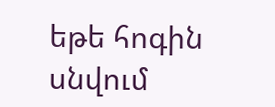եթե հոգին սնվում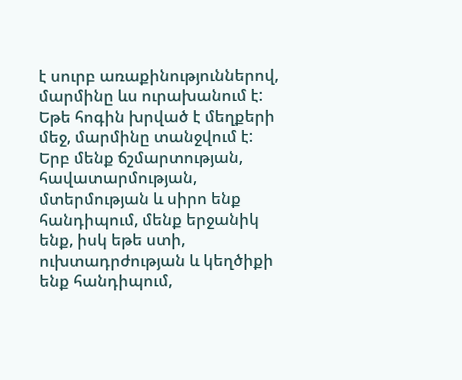է սուրբ առաքինություններով, մարմինը ևս ուրախանում է: Եթե հոգին խրված է մեղքերի մեջ, մարմինը տանջվում է:
Երբ մենք ճշմարտության, հավատարմության, մտերմության և սիրո ենք հանդիպում, մենք երջանիկ ենք, իսկ եթե ստի, ուխտադրժության և կեղծիքի ենք հանդիպում,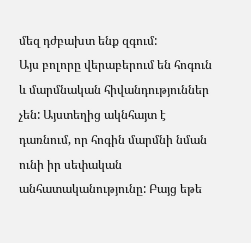մեզ դժբախտ ենք զգում:
Այս բոլորը վերաբերում են հոգուն և մարմնական հիվանդություններ չեն: Այստեղից ակնհայտ է դառնում, որ հոգին մարմնի նման ունի իր սեփական անհատականությունը: Բայց եթե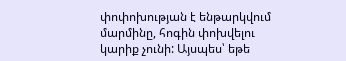փոփոխության է ենթարկվում մարմինը, հոգին փոխվելու կարիք չունի: Այսպես՝ եթե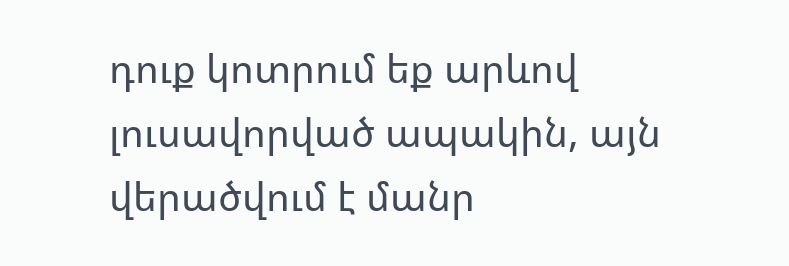դուք կոտրում եք արևով լուսավորված ապակին, այն վերածվում է մանր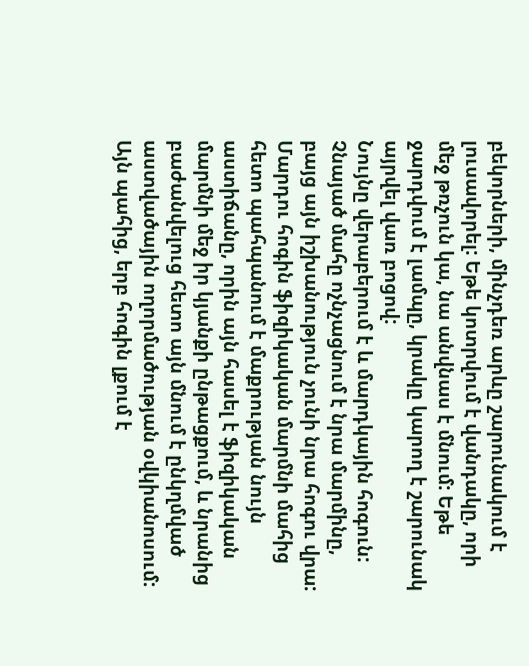բեկորների, մինչդեռ արևը շարունակում է լուսավորել: Եթե կոտրվում է վանդակը, որի մեջ թռչուն կա, նա անվնաս է մնում: Եթե ջարդվում է լամպը, կրակը կարող է շարունակ այրվել վառ բոցով:
Նույնը վերաբերում է և մարդկային հոգուն: Չնայած մահը ոչնչացնում է նրա մարմինը, բայց այն իշխանություն չունի նրա հոգու վրա:
Մարդու հոգին ֆիզիկական մարմնի մահից հետո պահպանում է մաքրության նույն աստիճանը, որին այն հասել է ֆիզիկական մարմնի մեջ իր կյանքի ընթացքում, և նրանից բաժանվելուց հետո այն մնում է ընկղմված աստվածային ողորմածության օվկիանոսում:
Այն պահից, երբ հոգին լքում է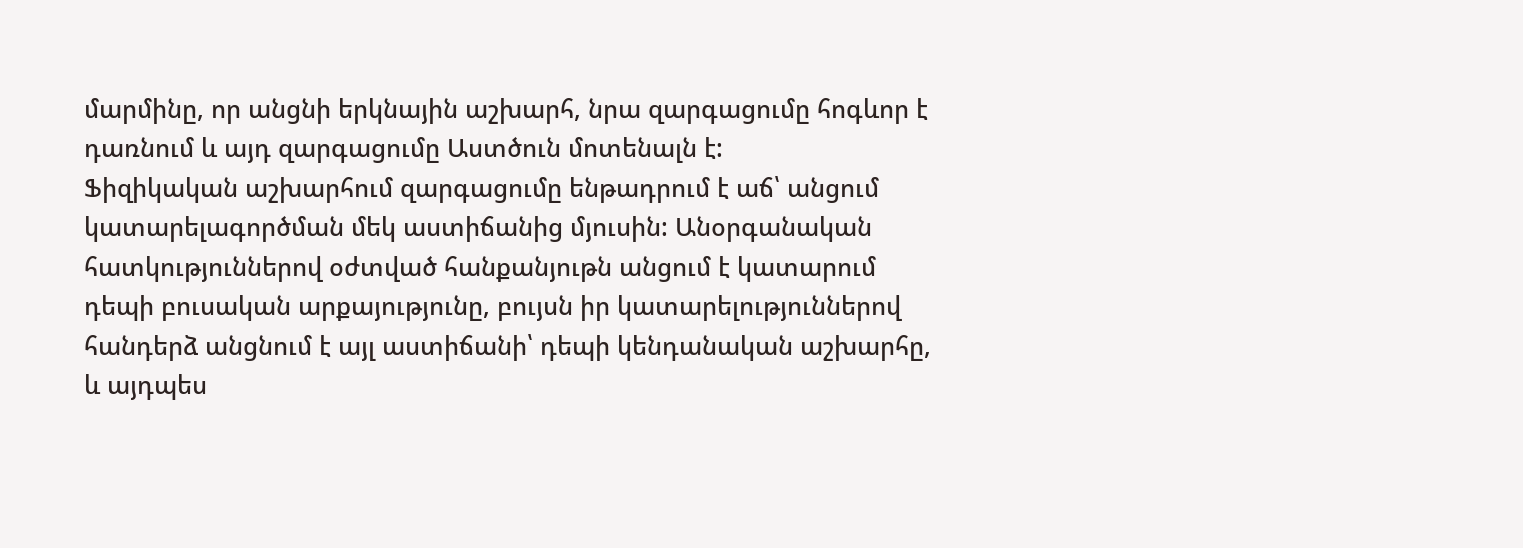մարմինը, որ անցնի երկնային աշխարհ, նրա զարգացումը հոգևոր է դառնում և այդ զարգացումը Աստծուն մոտենալն է:
Ֆիզիկական աշխարհում զարգացումը ենթադրում է աճ՝ անցում կատարելագործման մեկ աստիճանից մյուսին: Անօրգանական հատկություններով օժտված հանքանյութն անցում է կատարում դեպի բուսական արքայությունը, բույսն իր կատարելություններով հանդերձ անցնում է այլ աստիճանի՝ դեպի կենդանական աշխարհը, և այդպես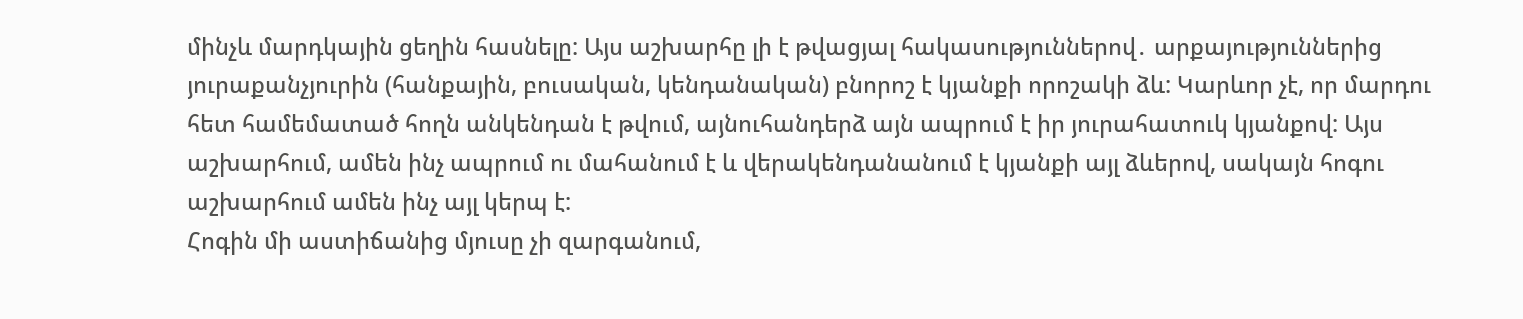մինչև մարդկային ցեղին հասնելը: Այս աշխարհը լի է թվացյալ հակասություններով․ արքայություններից յուրաքանչյուրին (հանքային, բուսական, կենդանական) բնորոշ է կյանքի որոշակի ձև: Կարևոր չէ, որ մարդու հետ համեմատած հողն անկենդան է թվում, այնուհանդերձ այն ապրում է իր յուրահատուկ կյանքով: Այս աշխարհում, ամեն ինչ ապրում ու մահանում է և վերակենդանանում է կյանքի այլ ձևերով, սակայն հոգու աշխարհում ամեն ինչ այլ կերպ է:
Հոգին մի աստիճանից մյուսը չի զարգանում,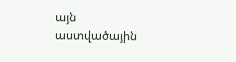այն աստվածային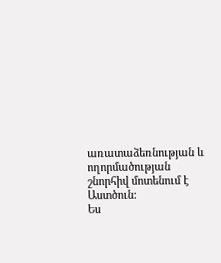առատաձեռնության և ողորմածության շնորհիվ մոտենում է Աստծուն:
Ես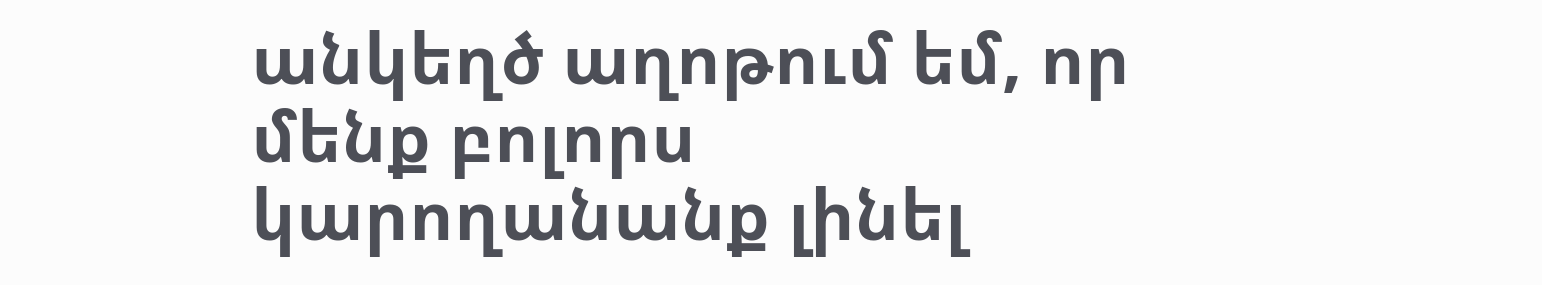անկեղծ աղոթում եմ, որ մենք բոլորս կարողանանք լինել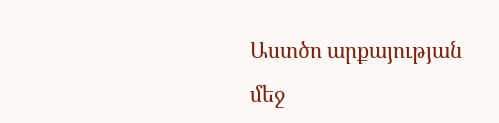Աստծո արքայության մեջ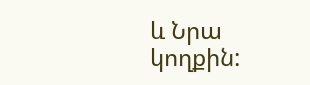և Նրա կողքին: